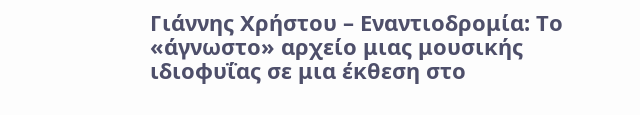Γιάννης Χρήστου – Εναντιοδρομία: Το «άγνωστο» αρχείο μιας μουσικής ιδιοφυΐας σε μια έκθεση στο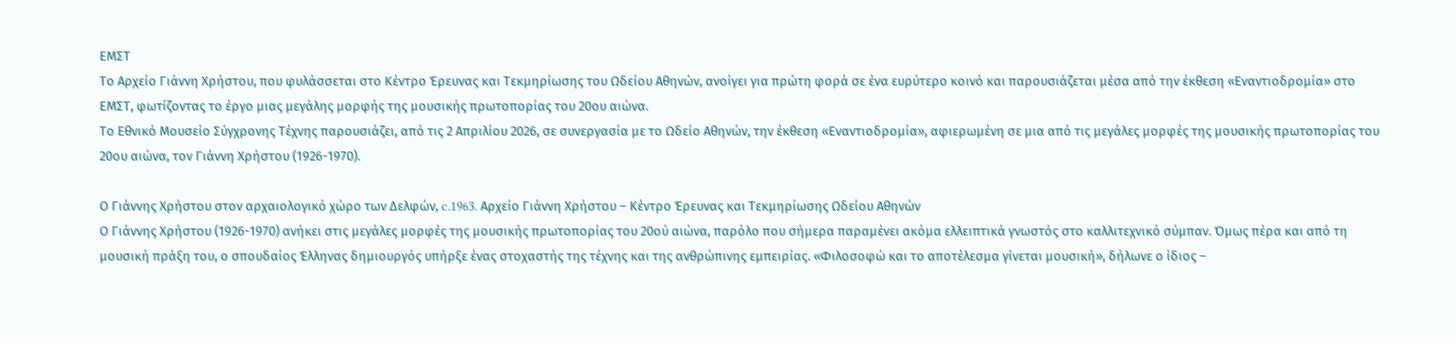ΕΜΣΤ
Το Αρχείο Γιάννη Χρήστου, που φυλάσσεται στο Κέντρο Έρευνας και Τεκμηρίωσης του Ωδείου Αθηνών, ανοίγει για πρώτη φορά σε ένα ευρύτερο κοινό και παρουσιάζεται μέσα από την έκθεση «Εναντιοδρομία» στο ΕΜΣΤ, φωτίζοντας το έργο μιας μεγάλης μορφής της μουσικής πρωτοπορίας του 20ου αιώνα.
Το Εθνικό Μουσείο Σύγχρονης Τέχνης παρουσιάζει, από τις 2 Απριλίου 2026, σε συνεργασία με το Ωδείο Αθηνών, την έκθεση «Εναντιοδρομία», αφιερωμένη σε μια από τις μεγάλες μορφές της μουσικής πρωτοπορίας του 20ου αιώνα, τον Γιάννη Χρήστου (1926-1970).

Ο Γιάννης Χρήστου στον αρχαιολογικό χώρο των Δελφών, c.1963. Αρχείο Γιάννη Χρήστου – Κέντρο Έρευνας και Τεκμηρίωσης Ωδείου Αθηνών
Ο Γιάννης Χρήστου (1926-1970) ανήκει στις μεγάλες μορφές της μουσικής πρωτοπορίας του 20ού αιώνα, παρόλο που σήμερα παραμένει ακόμα ελλειπτικά γνωστός στο καλλιτεχνικό σύμπαν. Όμως πέρα και από τη μουσική πράξη του, ο σπουδαίος Έλληνας δημιουργός υπήρξε ένας στοχαστής της τέχνης και της ανθρώπινης εμπειρίας. «Φιλοσοφώ και το αποτέλεσμα γίνεται μουσική», δήλωνε ο ίδιος –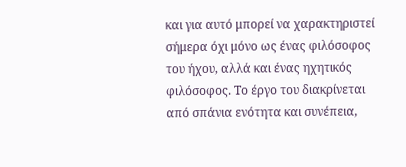και για αυτό μπορεί να χαρακτηριστεί σήμερα όχι μόνο ως ένας φιλόσοφος του ήχου, αλλά και ένας ηχητικός φιλόσοφος. Το έργο του διακρίνεται από σπάνια ενότητα και συνέπεια,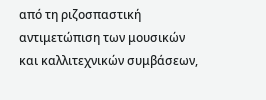από τη ριζοσπαστική αντιμετώπιση των μουσικών και καλλιτεχνικών συμβάσεων,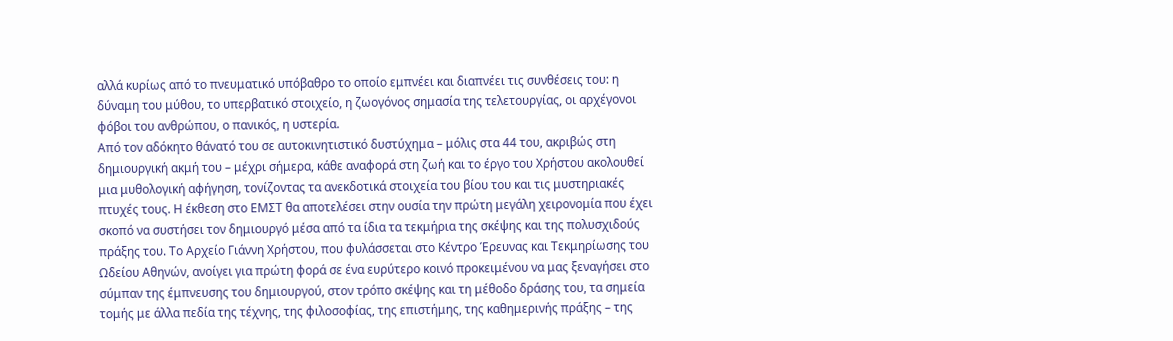αλλά κυρίως από το πνευματικό υπόβαθρο το οποίο εμπνέει και διαπνέει τις συνθέσεις του: η δύναμη του μύθου, το υπερβατικό στοιχείο, η ζωογόνος σημασία της τελετουργίας, οι αρχέγονοι φόβοι του ανθρώπου, ο πανικός, η υστερία.
Από τον αδόκητο θάνατό του σε αυτοκινητιστικό δυστύχημα – μόλις στα 44 του, ακριβώς στη δημιουργική ακμή του – μέχρι σήμερα, κάθε αναφορά στη ζωή και το έργο του Χρήστου ακολουθεί μια μυθολογική αφήγηση, τονίζοντας τα ανεκδοτικά στοιχεία του βίου του και τις μυστηριακές πτυχές τους. Η έκθεση στο ΕΜΣΤ θα αποτελέσει στην ουσία την πρώτη μεγάλη χειρονομία που έχει σκοπό να συστήσει τον δημιουργό μέσα από τα ίδια τα τεκμήρια της σκέψης και της πολυσχιδούς πράξης του. Το Αρχείο Γιάννη Χρήστου, που φυλάσσεται στο Κέντρο Έρευνας και Τεκμηρίωσης του Ωδείου Αθηνών, ανοίγει για πρώτη φορά σε ένα ευρύτερο κοινό προκειμένου να μας ξεναγήσει στο σύμπαν της έμπνευσης του δημιουργού, στον τρόπο σκέψης και τη μέθοδο δράσης του, τα σημεία τομής με άλλα πεδία της τέχνης, της φιλοσοφίας, της επιστήμης, της καθημερινής πράξης – της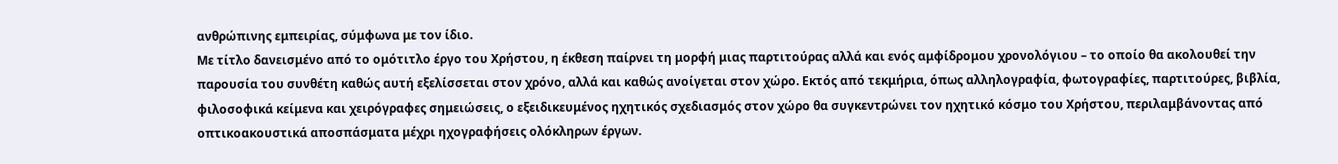ανθρώπινης εμπειρίας, σύμφωνα με τον ίδιο.
Με τίτλο δανεισμένο από το ομότιτλο έργο του Χρήστου, η έκθεση παίρνει τη μορφή μιας παρτιτούρας αλλά και ενός αμφίδρομου χρονολόγιου – το οποίο θα ακολουθεί την παρουσία του συνθέτη καθώς αυτή εξελίσσεται στον χρόνο, αλλά και καθώς ανοίγεται στον χώρο. Εκτός από τεκμήρια, όπως αλληλογραφία, φωτογραφίες, παρτιτούρες, βιβλία, φιλοσοφικά κείμενα και χειρόγραφες σημειώσεις, ο εξειδικευμένος ηχητικός σχεδιασμός στον χώρο θα συγκεντρώνει τον ηχητικό κόσμο του Χρήστου, περιλαμβάνοντας από οπτικοακουστικά αποσπάσματα μέχρι ηχογραφήσεις ολόκληρων έργων.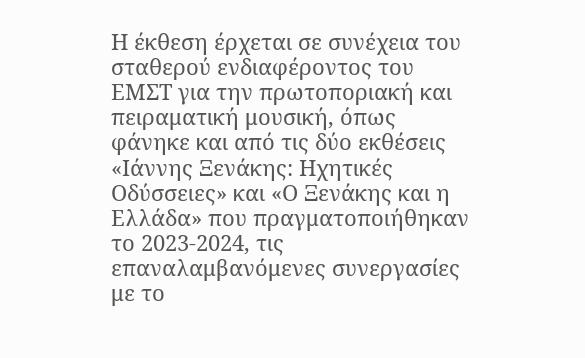Η έκθεση έρχεται σε συνέχεια του σταθερού ενδιαφέροντος του ΕΜΣΤ για την πρωτοποριακή και πειραματική μουσική, όπως φάνηκε και από τις δύο εκθέσεις «Ιάννης Ξενάκης: Ηχητικές Οδύσσειες» και «Ο Ξενάκης και η Ελλάδα» που πραγματοποιήθηκαν το 2023-2024, τις επαναλαμβανόμενες συνεργασίες με το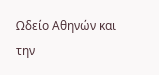Ωδείο Αθηνών και την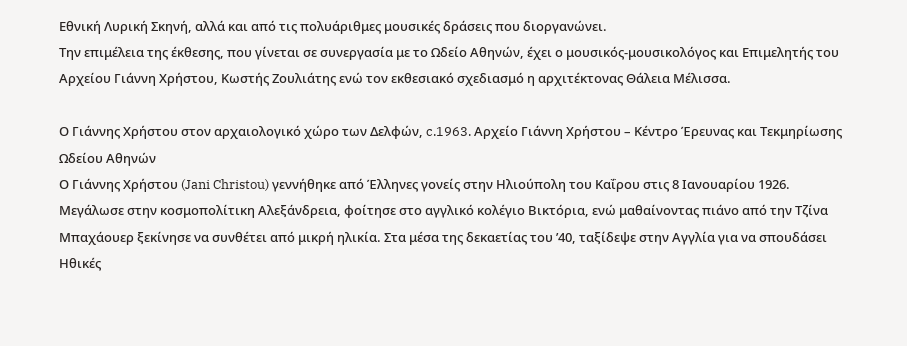Εθνική Λυρική Σκηνή, αλλά και από τις πολυάριθμες μουσικές δράσεις που διοργανώνει.
Την επιμέλεια της έκθεσης, που γίνεται σε συνεργασία με το Ωδείο Αθηνών, έχει ο μουσικός-μουσικολόγος και Επιμελητής του Αρχείου Γιάννη Χρήστου, Κωστής Ζουλιάτης ενώ τον εκθεσιακό σχεδιασμό η αρχιτέκτονας Θάλεια Μέλισσα.

Ο Γιάννης Χρήστου στον αρχαιολογικό χώρο των Δελφών, c.1963. Αρχείο Γιάννη Χρήστου – Κέντρο Έρευνας και Τεκμηρίωσης Ωδείου Αθηνών
Ο Γιάννης Χρήστου (Jani Christou) γεννήθηκε από Έλληνες γονείς στην Ηλιούπολη του Καΐρου στις 8 Ιανουαρίου 1926. Μεγάλωσε στην κοσμοπολίτικη Αλεξάνδρεια, φοίτησε στο αγγλικό κολέγιο Βικτόρια, ενώ μαθαίνοντας πιάνο από την Τζίνα Μπαχάουερ ξεκίνησε να συνθέτει από μικρή ηλικία. Στα μέσα της δεκαετίας του ’40, ταξίδεψε στην Αγγλία για να σπουδάσει Ηθικές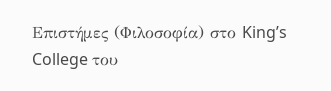Επιστήμες (Φιλοσοφία) στο King’s College του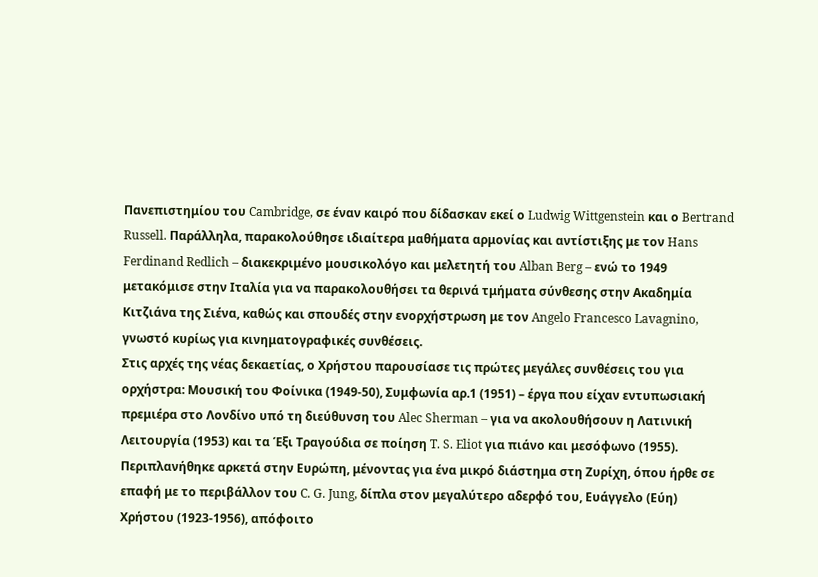Πανεπιστημίου του Cambridge, σε έναν καιρό που δίδασκαν εκεί ο Ludwig Wittgenstein και ο Bertrand Russell. Παράλληλα, παρακολούθησε ιδιαίτερα μαθήματα αρμονίας και αντίστιξης με τον Hans Ferdinand Redlich – διακεκριμένο μουσικολόγο και μελετητή του Alban Berg – ενώ το 1949 μετακόμισε στην Ιταλία για να παρακολουθήσει τα θερινά τμήματα σύνθεσης στην Ακαδημία Κιτζιάνα της Σιένα, καθώς και σπουδές στην ενορχήστρωση με τον Angelo Francesco Lavagnino, γνωστό κυρίως για κινηματογραφικές συνθέσεις.
Στις αρχές της νέας δεκαετίας, ο Χρήστου παρουσίασε τις πρώτες μεγάλες συνθέσεις του για ορχήστρα: Μουσική του Φοίνικα (1949-50), Συμφωνία αρ.1 (1951) – έργα που είχαν εντυπωσιακή πρεμιέρα στο Λονδίνο υπό τη διεύθυνση του Alec Sherman – για να ακολουθήσουν η Λατινική Λειτουργία (1953) και τα Έξι Τραγούδια σε ποίηση T. S. Eliot για πιάνο και μεσόφωνο (1955). Περιπλανήθηκε αρκετά στην Ευρώπη, μένοντας για ένα μικρό διάστημα στη Ζυρίχη, όπου ήρθε σε επαφή με το περιβάλλον του C. G. Jung, δίπλα στον μεγαλύτερο αδερφό του, Ευάγγελο (Εύη) Χρήστου (1923-1956), απόφοιτο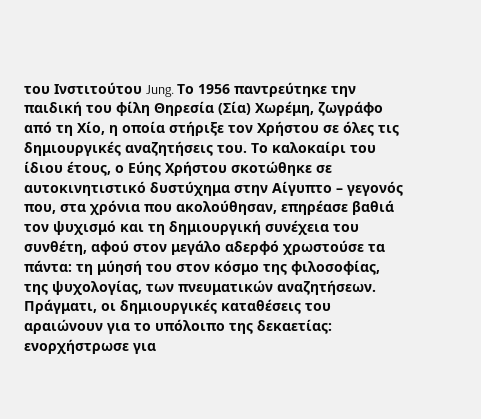του Ινστιτούτου Jung. Tο 1956 παντρεύτηκε την παιδική του φίλη Θηρεσία (Σία) Χωρέμη, ζωγράφο από τη Χίο, η οποία στήριξε τον Χρήστου σε όλες τις δημιουργικές αναζητήσεις του. Το καλοκαίρι του ίδιου έτους, ο Εύης Χρήστου σκοτώθηκε σε αυτοκινητιστικό δυστύχημα στην Αίγυπτο – γεγονός που, στα χρόνια που ακολούθησαν, επηρέασε βαθιά τον ψυχισμό και τη δημιουργική συνέχεια του συνθέτη, αφού στον μεγάλο αδερφό χρωστούσε τα πάντα: τη μύησή του στον κόσμο της φιλοσοφίας, της ψυχολογίας, των πνευματικών αναζητήσεων. Πράγματι, οι δημιουργικές καταθέσεις του αραιώνουν για το υπόλοιπο της δεκαετίας: ενορχήστρωσε για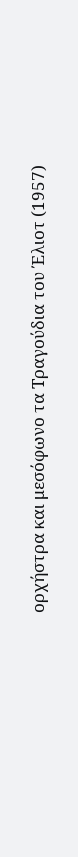ορχήστρα και μεσόφωνο τα Τραγούδια του Έλιοτ (1957)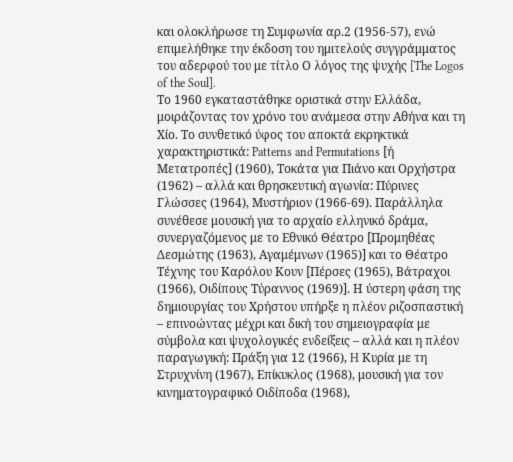και ολοκλήρωσε τη Συμφωνία αρ.2 (1956-57), ενώ επιμελήθηκε την έκδοση του ημιτελούς συγγράμματος του αδερφού του με τίτλο Ο λόγος της ψυχής [The Logos of the Soul].
Το 1960 εγκαταστάθηκε οριστικά στην Ελλάδα, μοιράζοντας τον χρόνο του ανάμεσα στην Αθήνα και τη Χίο. Το συνθετικό ύφος του αποκτά εκρηκτικά χαρακτηριστικά: Patterns and Permutations [ή Μετατροπές] (1960), Τοκάτα για Πιάνο και Ορχήστρα (1962) – αλλά και θρησκευτική αγωνία: Πύρινες Γλώσσες (1964), Μυστήριον (1966-69). Παράλληλα συνέθεσε μουσική για το αρχαίο ελληνικό δράμα, συνεργαζόμενος με το Εθνικό Θέατρο [Προμηθέας Δεσμώτης (1963), Αγαμέμνων (1965)] και το Θέατρο Τέχνης του Καρόλου Κουν [Πέρσες (1965), Βάτραχοι (1966), Οιδίπους Τύραννος (1969)]. Η ύστερη φάση της δημιουργίας του Χρήστου υπήρξε η πλέον ριζοσπαστική – επινοώντας μέχρι και δική του σημειογραφία με σύμβολα και ψυχολογικές ενδείξεις – αλλά και η πλέον παραγωγική: Πράξη για 12 (1966), H Κυρία με τη Στρυχνίνη (1967), Επίκυκλος (1968), μουσική για τον κινηματογραφικό Οιδίποδα (1968),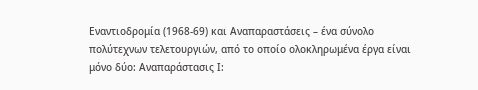Εναντιοδρομία (1968-69) και Αναπαραστάσεις – ένα σύνολο πολύτεχνων τελετουργιών, από το οποίο ολοκληρωμένα έργα είναι μόνο δύο: Αναπαράστασις Ι: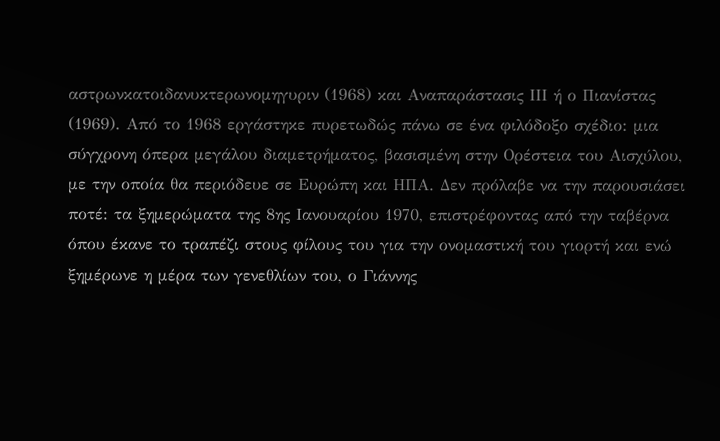αστρωνκατοιδανυκτερωνομηγυριν (1968) και Αναπαράστασις ΙΙΙ ή ο Πιανίστας (1969). Από το 1968 εργάστηκε πυρετωδώς πάνω σε ένα φιλόδοξο σχέδιο: μια σύγχρονη όπερα μεγάλου διαμετρήματος, βασισμένη στην Ορέστεια του Αισχύλου, με την οποία θα περιόδευε σε Ευρώπη και ΗΠΑ. Δεν πρόλαβε να την παρουσιάσει ποτέ: τα ξημερώματα της 8ης Ιανουαρίου 1970, επιστρέφοντας από την ταβέρνα όπου έκανε το τραπέζι στους φίλους του για την ονομαστική του γιορτή και ενώ ξημέρωνε η μέρα των γενεθλίων του, ο Γιάννης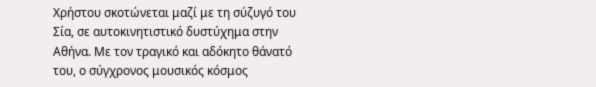Χρήστου σκοτώνεται μαζί με τη σύζυγό του Σία, σε αυτοκινητιστικό δυστύχημα στην Αθήνα. Με τον τραγικό και αδόκητο θάνατό του, ο σύγχρονος μουσικός κόσμος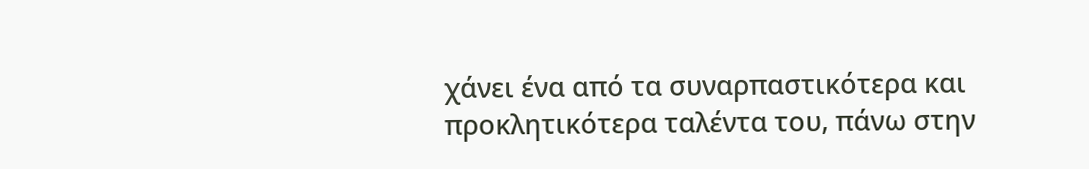χάνει ένα από τα συναρπαστικότερα και προκλητικότερα ταλέντα του, πάνω στην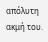απόλυτη ακμή του.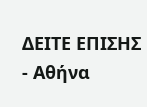ΔΕΙΤΕ ΕΠΙΣΗΣ
- Αθήνα